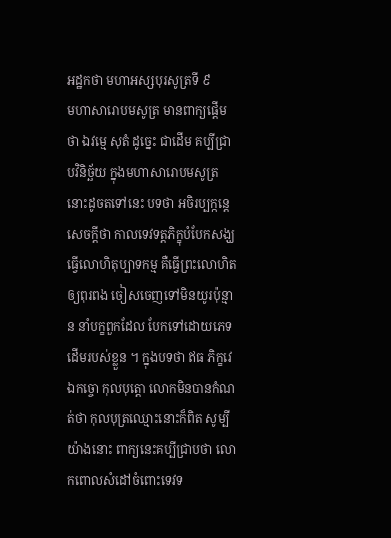អដ្ឋកថា មហាអស្សបុរសូត្រទី ៩
មហាសារោបមសូត្រ មានពាក្យផ្តើមថា ឯវម្មេ សុតំ ដូច្នេះ ជាដើម គប្បីជ្រាបវិនិច្ឆ័យ ក្នុងមហាសារោបមសូត្រនោះដូចតទៅនេះ បទថា អចិរប្បក្កន្តេ សេចក្តីថា កាលទេវទត្តភិក្ខុបំបែកសង្ឃ ធ្វើលោហិតុប្បាទកម្ម គឺធ្វើព្រះលោហិតឲ្យពុរពង ចៀសចេញទៅមិនយូរប៉ុន្មាន នាំបក្ខពួកដែល បែកទៅដោយភេទដើមរបស់ខ្លួន ។ ក្នុងបទថា ឥធ ភិក្ខវេ ឯកច្ចោ កុលបុត្តោ លោកមិនបានកំណត់ថា កុលបុត្រឈ្មោះនោះក៏ពិត សូម្បីយ៉ាងនោះ ពាក្យនេះគប្បីជ្រាបថា លោកពោលសំដៅចំពោះទេវទ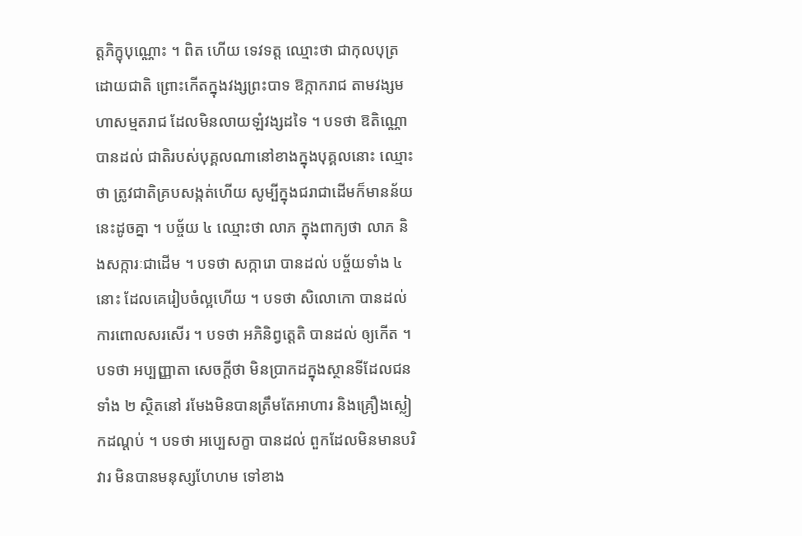ត្តភិក្ខុបុណ្ណោះ ។ ពិត ហើយ ទេវទត្ត ឈ្មោះថា ជាកុលបុត្រដោយជាតិ ព្រោះកើតក្នុងវង្សព្រះបាទ ឱក្កាករាជ តាមវង្សមហាសម្មតរាជ ដែលមិនលាយឡំវង្សដទៃ ។ បទថា ឱតិណ្ណោ បានដល់ ជាតិរបស់បុគ្គលណានៅខាងក្នុងបុគ្គលនោះ ឈ្មោះថា ត្រូវជាតិគ្របសង្កត់ហើយ សូម្បីក្នុងជរាជាដើមក៏មានន័យនេះដូចគ្នា ។ បច្ច័យ ៤ ឈ្មោះថា លាភ ក្នុងពាក្យថា លាភ និងសក្ការៈជាដើម ។ បទថា សក្ការោ បានដល់ បច្ច័យទាំង ៤ នោះ ដែលគេរៀបចំល្អហើយ ។ បទថា សិលោកោ បានដល់ ការពោលសរសើរ ។ បទថា អភិនិព្វត្តេតិ បានដល់ ឲ្យកើត ។ បទថា អប្បញ្ញាតា សេចក្តីថា មិនប្រាកដក្នុងស្ថានទីដែលជន ទាំង ២ ស្ថិតនៅ រមែងមិនបានត្រឹមតែអាហារ និងគ្រឿងស្លៀកដណ្តប់ ។ បទថា អប្បេសក្ខា បានដល់ ពួកដែលមិនមានបរិវារ មិនបានមនុស្សហែហម ទៅខាង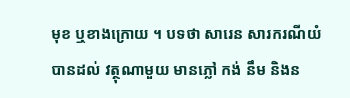មុខ ឬខាងក្រោយ ។ បទថា សារេន សារករណីយំ បានដល់ វត្ថុណាមួយ មានភ្លៅ កង់ នឹម និងន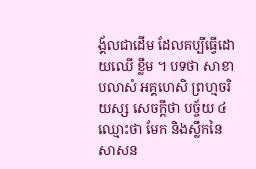ង្គ័លជាដើម ដែលគប្បីធ្វើដោយឈើ ខ្លឹម ។ បទថា សាខាបលាសំ អគ្គហេសិ ព្រហ្មចរិយស្ស សេចក្តីថា បច្ច័យ ៤ ឈ្មោះថា មែក និងស្លឹកនៃសាសន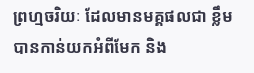ព្រហ្មចរិយៈ ដែលមានមគ្គផលជា ខ្លឹម បានកាន់យកអំពីមែក និង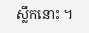ស្លឹកនោះ ។